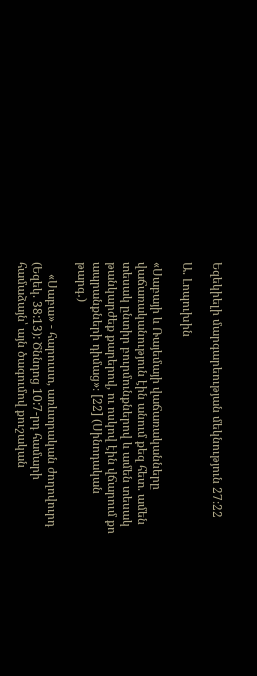Եզեկիելի մարգարեության մեկնություն 27։22

Ա. Լոպուխին

«Սաբայի և Ռայեմայի վաճառականները վաճառականություն էին անում քեզ հետ. ամեն տեսակ ընտիր բուրմունքներով և ամեն տեսակ թանկարժեք քարերով, ու ոսկով էին վճարում քո ապրանքների դիմաց»։ [22] (Սինոդական թարգ․)

    «Սաբա» - հարուստ, առևտրական ժողովուրդ (Եզեկ. 38:13): Ծննդոց 10:7-րդ համարի համաձայն՝ այն ծագումով քուշական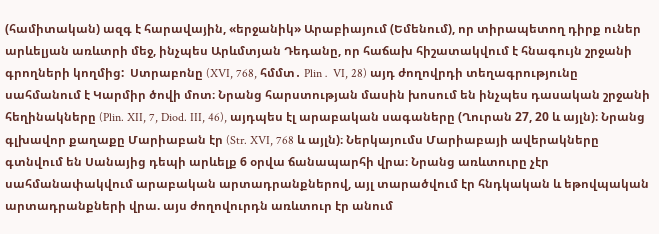(համիտական) ազգ է հարավային, «երջանիկ» Արաբիայում (Եմենում), որ տիրապետող դիրք ուներ արևելյան առևտրի մեջ, ինչպես Արևմտյան Դեդանը, որ հաճախ հիշատակվում է հնագույն շրջանի գրողների կողմից:  Ստրաբոնը (XVI, 768, հմմտ․ Plin․ VI, 28) այդ ժողովրդի տեղագրությունը սահմանում է Կարմիր ծովի մոտ։ Նրանց հարստության մասին խոսում են ինչպես դասական շրջանի հեղինակները (Plin. XII, 7, Diod. III, 46), այդպես էլ արաբական սագաները (Ղուրան 27, 20 և այլն)։ Նրանց գլխավոր քաղաքը Մարիաբան էր (Str. XVI, 768 և այլն)։ Ներկայումս Մարիաբայի ավերակները գտնվում են Սանայից դեպի արևելք 6 օրվա ճանապարհի վրա։ Նրանց առևտուրը չէր սահմանափակվում արաբական արտադրանքներով, այլ տարածվում էր հնդկական և եթովպական արտադրանքների վրա. այս ժողովուրդն առևտուր էր անում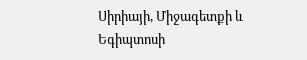Սիրիայի, Միջագետքի և Եգիպտոսի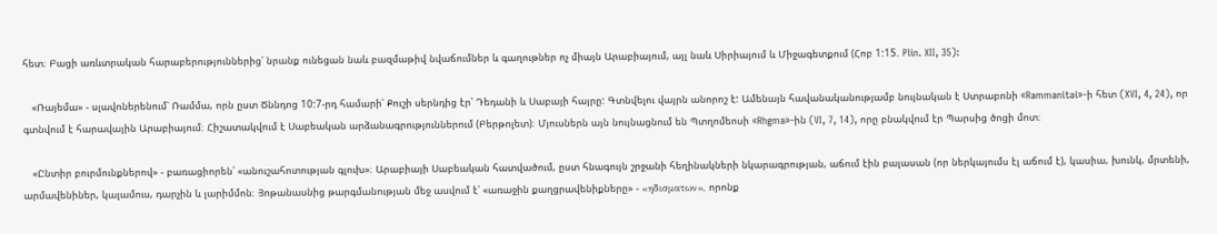հետ։ Բացի առևտրական հարաբերություններից՝ նրանք ունեցան նաև բազմաթիվ նվաճումներ և գաղութներ ոչ միայն Արաբիայում, այլ նաև Սիրիայում և Միջագետքում (Հոբ 1:15. Plin. XII, 35):

   «Ռայեմա» - սլավոներենում՝ Ռամմա, որն ըստ Ծննդոց 10:7-րդ համարի՝ Քուշի սերնդից էր՝ Դեդանի և Սաբայի հայրը: Գտնվելու վայրն անորոշ է: Ամենայն հավանականությամբ նույնական է Ստրաբոնի «Rammanitai»-ի հետ (XVI, 4, 24), որ գտնվում է հարավային Արաբիայում։ Հիշատակվում է Սաբեական արձանագրություններում (Բերթոլետ)։ Մյուսներն այն նույնացնում են Պտղոմեոսի «Rhgma»-ին (VI, 7, 14), որը բնակվում էր Պարսից ծոցի մոտ։

   «Ընտիր բուրմունքներով» - բառացիորեն՝ «անուշահոտության գլուխ»։ Արաբիայի Սաբեական հատվածում, ըստ հնագույն շրջանի հեղինակների նկարագրության, աճում էին բալասան (որ ներկայումս էլ աճում է), կասիա, խունկ, մրտենի, արմավենիներ, կալամուս, դարչին և լարիմմոն։ Յոթանասնից թարգմանության մեջ ասվում է՝ «առաջին քաղցրավենիքները» - «ηδισματων», որոնք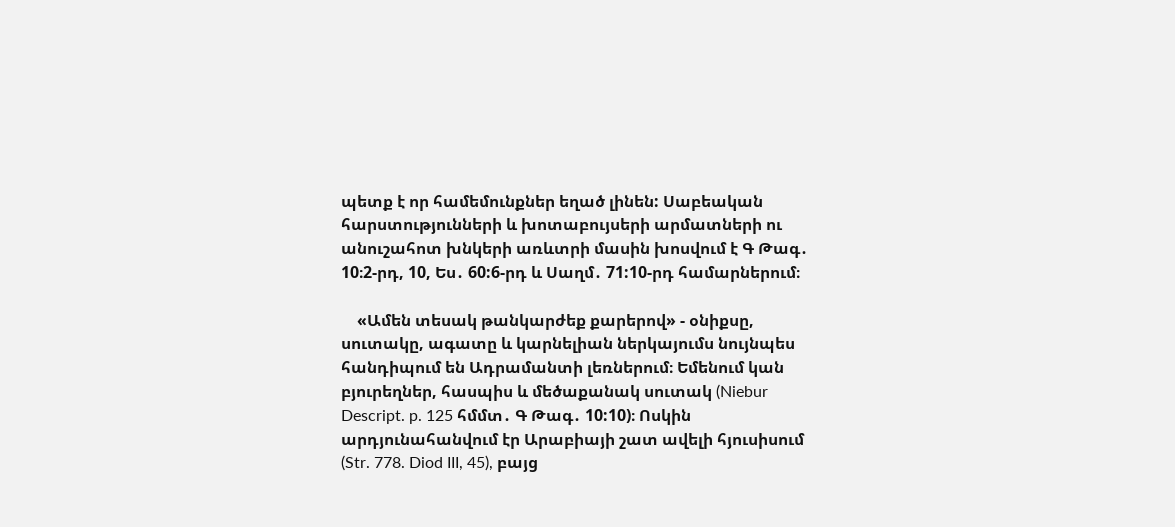պետք է որ համեմունքներ եղած լինեն: Սաբեական հարստությունների և խոտաբույսերի արմատների ու անուշահոտ խնկերի առևտրի մասին խոսվում է Գ Թագ․ 10։2-րդ, 10, Ես․ 60:6-րդ և Սաղմ․ 71:10-րդ համարներում։

    «Ամեն տեսակ թանկարժեք քարերով» - օնիքսը, սուտակը, ագատը և կարնելիան ներկայումս նույնպես հանդիպում են Ադրամանտի լեռներում։ Եմենում կան բյուրեղներ, հասպիս և մեծաքանակ սուտակ (Niebur Descript. p. 125 հմմտ․ Գ Թագ․ 10:10)։ Ոսկին արդյունահանվում էր Արաբիայի շատ ավելի հյուսիսում (Str. 778. Diod III, 45), բայց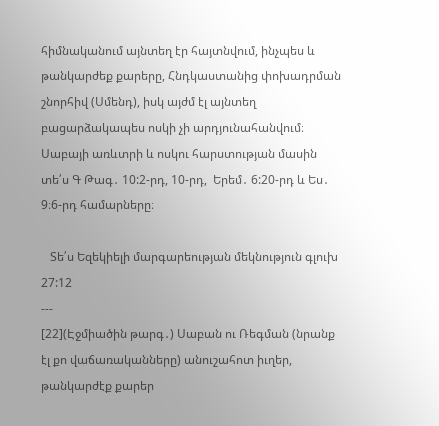հիմնականում այնտեղ էր հայտնվում, ինչպես և թանկարժեք քարերը, Հնդկաստանից փոխադրման շնորհիվ (Սմենդ), իսկ այժմ էլ այնտեղ բացարձակապես ոսկի չի արդյունահանվում։ Սաբայի առևտրի և ոսկու հարստության մասին տե՛ս Գ Թագ․ 10:2-րդ, 10-րդ,  Երեմ․ 6:20-րդ և Ես․ 9։6-րդ համարները։

   Տե՛ս Եզեկիելի մարգարեության մեկնություն գլուխ 27:12
---
[22](Էջմիածին թարգ․) Սաբան ու Ռեգման (նրանք էլ քո վաճառականները) անուշահոտ իւղեր, թանկարժէք քարեր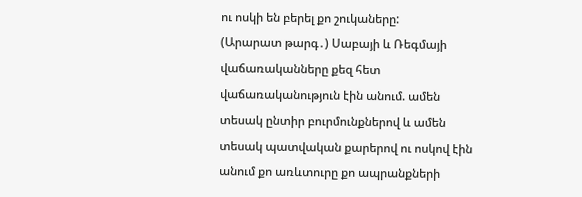ու ոսկի են բերել քո շուկաները:
(Արարատ թարգ․) Սաբայի և Ռեգմայի վաճառականները քեզ հետ վաճառականություն էին անում. ամեն տեսակ ընտիր բուրմունքներով և ամեն տեսակ պատվական քարերով ու ոսկով էին անում քո առևտուրը քո ապրանքների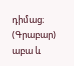դիմաց։
(Գրաբար) աբա և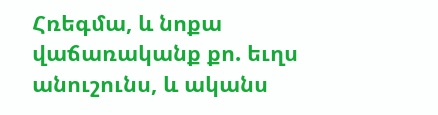Հռեգմա, և նոքա վաճառականք քո. եւղս անուշունս, և ականս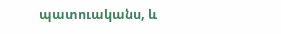պատուականս, և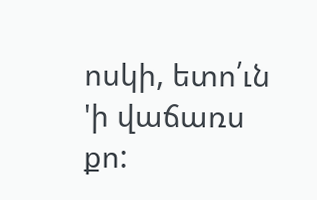ոսկի, ետո՛ւն 'ի վաճառս քո: